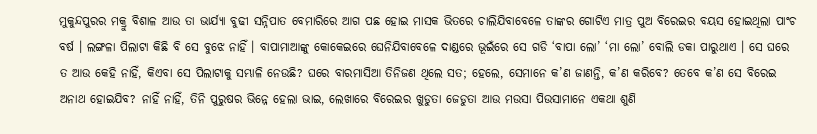ମୁକୁନ୍ଦପୁରର ମକ୍ରୁ ବିଶାଳ ଆଉ ତା ଭାର୍ଯ୍ୟା ବୁଢୀ ସନ୍ନିପାତ ବେମାରିରେ ଆଗ ପଛ ହୋଇ ମାସକ ଭିତରେ ଚାଲିଯିବାବେଳେ ତାଙ୍କର ଗୋଟିଏ ମାତ୍ର ପୁଅ ବିରେଇର ବୟସ ହୋଇଥିଲା ପାଂଚ ବର୍ଷ । ଲଙ୍ଗଳା ପିଲାଟା କିଛି ବି ସେ ବୁଝେ ନାହିଁ । ବାପାମାଆଙ୍କୁ କୋକେଇରେ ଘେନିଯିବାବେଳେ ଦାଣ୍ଡରେ ଭୂଇଁରେ ସେ ଗଡି ‘ବାପା ଲୋ’ ‘ମା ଲୋ’ ବୋଲି ଡକା ପାରୁଥାଏ । ସେ ଘରେ ତ ଆଉ କେହି ନାହିଁ, କିଏବା ସେ ପିଲାଟାକୁ ସମ୍ଭାଳି ନେଉଛି? ଘରେ ବାରମାସିଆ ତିନିଜଣ ଥିଲେ ସତ; ହେଲେ, ସେମାନେ କ’ଣ ଜାଣନ୍ତି, କ’ଣ କରିବେ? ତେବେ କ’ଣ ସେ ବିରେଇ ଅନାଥ ହୋଇଯିବ? ନାହିଁ ନାହିଁ, ତିନି ପୁରୁଷର ଭିନ୍ନେ ହେଲା ଭାଇ, ଲେଖାରେ ବିରେଇର ଖୁଡୁତା ଜେଡୁତା ଆଉ ମଉସା ପିଉସାମାନେ ଏକଥା ଶୁଣି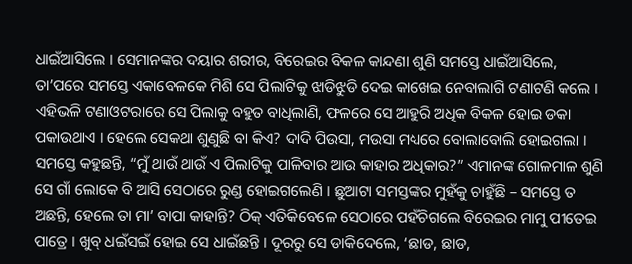ଧାଇଁଆସିଲେ । ସେମାନଙ୍କର ଦୟାର ଶରୀର, ବିରେଇର ବିକଳ କାନ୍ଦଣା ଶୁଣି ସମସ୍ତେ ଧାଇଁଆସିଲେ, ତା’ପରେ ସମସ୍ତେ ଏକାବେଳକେ ମିଶି ସେ ପିଲାଟିକୁ ଝାଡିଝୁଡି ଦେଇ କାଖେଇ ନେବାଲାଗି ଟଣାଟଣି କଲେ । ଏହିଭଳି ଟଣାଓଟରାରେ ସେ ପିଲାକୁ ବହୁତ ବାଧିଲାଣି, ଫଳରେ ସେ ଆହୁରି ଅଧିକ ବିକଳ ହୋଇ ଡକା ପକାଉଥାଏ । ହେଲେ ସେକଥା ଶୁଣୁଛି ବା କିଏ? ଦାଦି ପିଉସା, ମଉସା ମଧ୍ୟରେ ବୋଲାବୋଲି ହୋଇଗଲା । ସମସ୍ତେ କହୁଛନ୍ତି, “ମୁଁ ଥାଉଁ ଥାଉଁ ଏ ପିଲାଟିକୁ ପାଳିବାର ଆଉ କାହାର ଅଧିକାର?” ଏମାନଙ୍କ ଗୋଳମାଳ ଶୁଣି ସେ ଗାଁ ଲୋକେ ବି ଆସି ସେଠାରେ ରୁଣ୍ଡ ହୋଇଗଲେଣି । ଛୁଆଟା ସମସ୍ତଙ୍କର ମୁହଁକୁ ଚାହୁଁଛି – ସମସ୍ତେ ତ ଅଛନ୍ତି, ହେଲେ ତା ମା’ ବାପା କାହାନ୍ତି? ଠିକ୍ ଏତିକିବେଳେ ସେଠାରେ ପହଁଚିଗଲେ ବିରେଇର ମାମୁ ପୀତେଇ ପାତ୍ରେ । ଖୁବ୍ ଧଇଁସଇଁ ହୋଇ ସେ ଧାଇଁଛନ୍ତି । ଦୂରରୁ ସେ ଡାକିଦେଲେ, ‘ଛାଡ, ଛାଡ,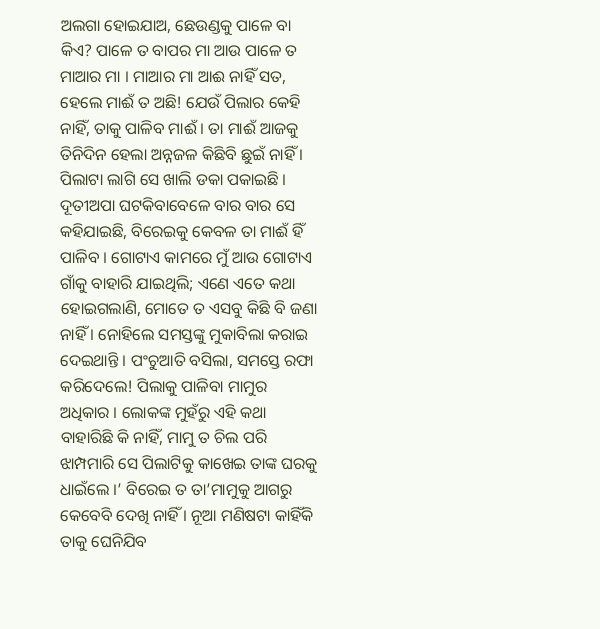ଅଲଗା ହୋଇଯାଅ, ଛେଉଣ୍ଡକୁ ପାଳେ ବା କିଏ? ପାଳେ ତ ବାପର ମା ଆଉ ପାଳେ ତ ମାଆର ମା । ମାଆର ମା ଆଈ ନାହିଁ ସତ, ହେଲେ ମାଈଁ ତ ଅଛି! ଯେଉଁ ପିଲାର କେହି ନାହିଁ, ତାକୁ ପାଳିବ ମାଈଁ । ତା ମାଈଁ ଆଜକୁ ତିନିଦିନ ହେଲା ଅନ୍ନଜଳ କିଛିବି ଛୁଇଁ ନାହିଁ । ପିଲାଟା ଲାଗି ସେ ଖାଲି ଡକା ପକାଇଛି । ଦୂତୀଅପା ଘଟକିବାବେଳେ ବାର ବାର ସେ କହିଯାଇଛି, ବିରେଇକୁ କେବଳ ତା ମାଈଁ ହିଁ ପାଳିବ । ଗୋଟାଏ କାମରେ ମୁଁ ଆଉ ଗୋଟାଏ ଗାଁକୁ ବାହାରି ଯାଇଥିଲି; ଏଣେ ଏତେ କଥା ହୋଇଗଲାଣି, ମୋତେ ତ ଏସବୁ କିଛି ବି ଜଣା ନାହିଁ । ନୋହିଲେ ସମସ୍ତଙ୍କୁ ମୁକାବିଲା କରାଇ ଦେଇଥାନ୍ତି । ପଂଚୁଆତି ବସିଲା, ସମସ୍ତେ ରଫା କରିଦେଲେ! ପିଲାକୁ ପାଳିବା ମାମୁର ଅଧିକାର । ଲୋକଙ୍କ ମୁହଁରୁ ଏହି କଥା ବାହାରିଛି କି ନାହିଁ, ମାମୁ ତ ଚିଲ ପରି ଝାମ୍ପମାରି ସେ ପିଲାଟିକୁ କାଖେଇ ତାଙ୍କ ଘରକୁ ଧାଇଁଲେ ।’ ବିରେଇ ତ ତା’ମାମୁକୁ ଆଗରୁ କେବେବି ଦେଖି ନାହିଁ । ନୂଆ ମଣିଷଟା କାହିଁକି ତାକୁ ଘେନିଯିବ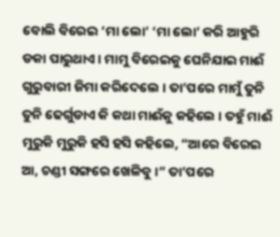ବୋଲି ବିରେଇ ‘ମା ଲୋ’ ‘ମା ଲୋ’ କରି ଆହୁରି ଡକା ପାରୁଥାଏ । ମାମୁ ବିରେଇକୁ ଘେନିଯାଇ ମାଈଁ ଗୁରୁବାରୀ ଜିମା କରିଦେଲେ । ତା’ପରେ ମାମୁଁ ତୁନି ତୁନି ଢେର୍ଗୁଡାଏ କି କଥା ମାଈଁକୁ କହିଲେ । ତହୁଁ ମାଈଁ ମୁରୁକି ମୁରୁକି ହସି ହସି କହିଲେ, “ଆରେ ବିରେଇ ଆ, ଚଣ୍ଡୀ ସଙ୍ଗରେ ଖେଳିବୁ ।” ତା’ପରେ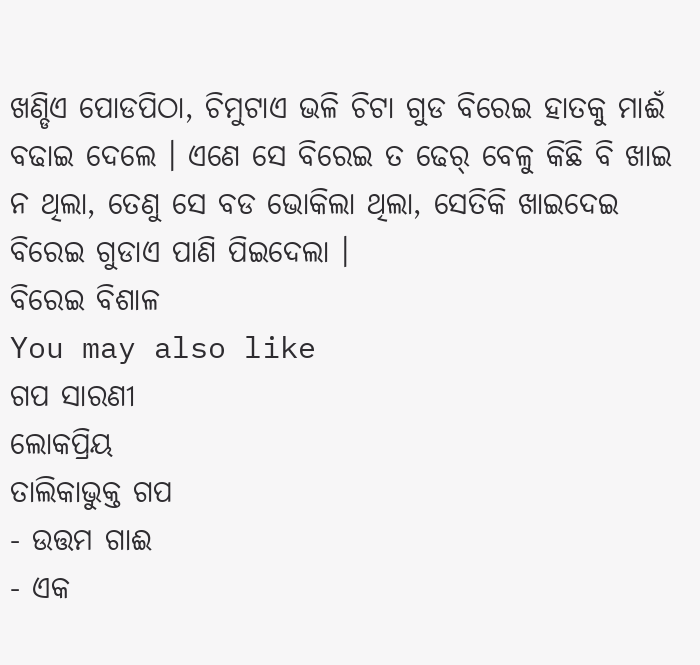ଖଣ୍ଡିଏ ପୋଡପିଠା, ଚିମୁଟାଏ ଭଳି ଚିଟା ଗୁଡ ବିରେଇ ହାତକୁ ମାଈଁ ବଢାଇ ଦେଲେ । ଏଣେ ସେ ବିରେଇ ତ ଢେର୍ ବେଳୁ କିଛି ବି ଖାଇ ନ ଥିଲା, ତେଣୁ ସେ ବଡ ଭୋକିଲା ଥିଲା, ସେତିକି ଖାଇଦେଇ ବିରେଇ ଗୁଡାଏ ପାଣି ପିଇଦେଲା ।
ବିରେଇ ବିଶାଳ
You may also like
ଗପ ସାରଣୀ
ଲୋକପ୍ରିୟ
ତାଲିକାଭୁକ୍ତ ଗପ
- ଉତ୍ତମ ଗାଈ
- ଏକ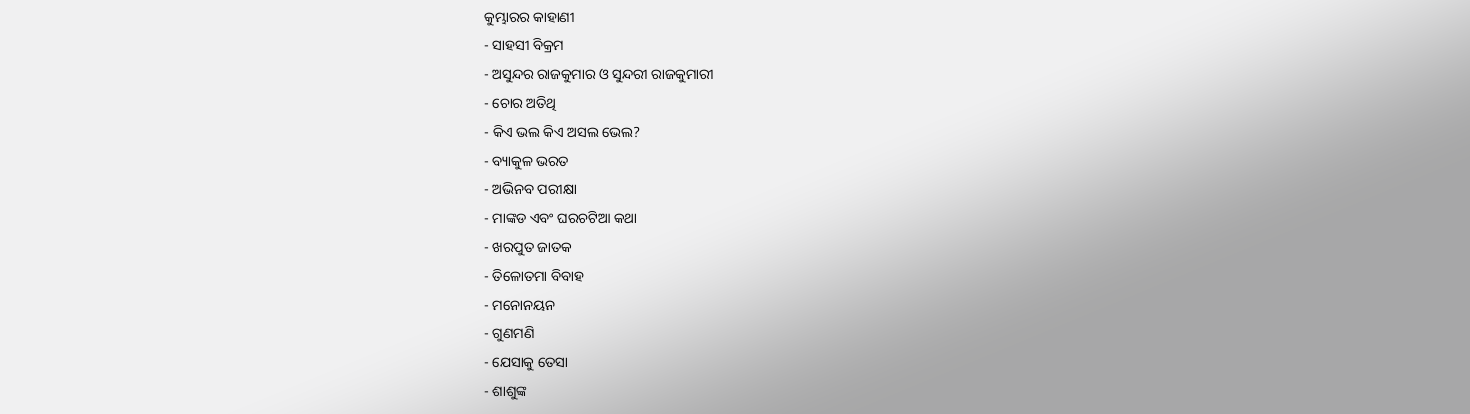କୁମ୍ଭାରର କାହାଣୀ
- ସାହସୀ ବିକ୍ରମ
- ଅସୁନ୍ଦର ରାଜକୁମାର ଓ ସୁନ୍ଦରୀ ରାଜକୁମାରୀ
- ଚୋର ଅତିଥି
- କିଏ ଭଲ କିଏ ଅସଲ ଭେଲ?
- ବ୍ୟାକୁଳ ଭରତ
- ଅଭିନବ ପରୀକ୍ଷା
- ମାଙ୍କଡ ଏବଂ ଘରଚଟିଆ କଥା
- ଖରପୁତ ଜାତକ
- ତିଳୋତମା ବିବାହ
- ମନୋନୟନ
- ଗୁଣମଣି
- ଯେସାକୁ ତେସା
- ଶାଶୁଙ୍କ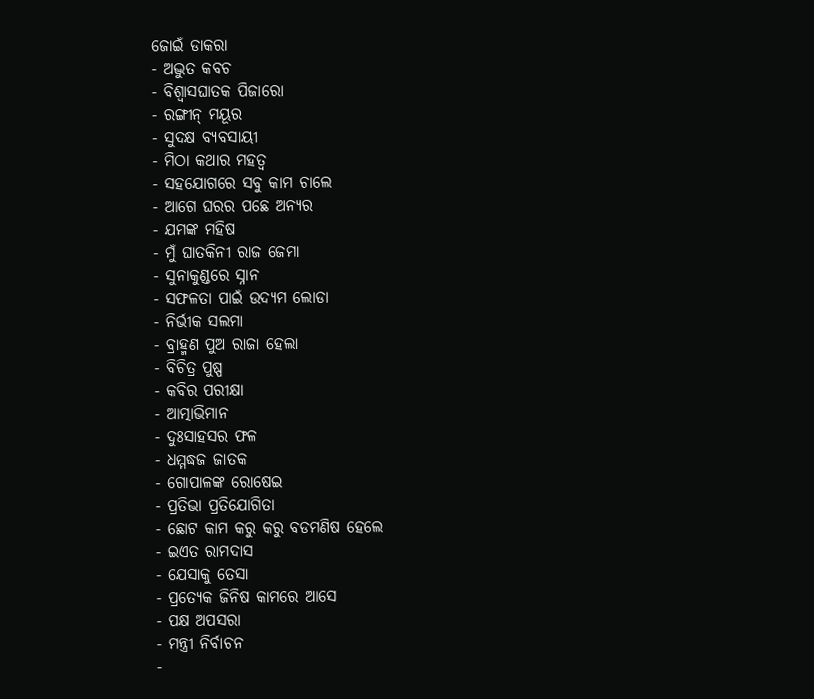ଜୋଇଁ ଡାକରା
- ଅଦ୍ଭୁତ କବଚ
- ବିଶ୍ୱାସଘାତକ ପିଜାରୋ
- ରଙ୍ଗୀନ୍ ମୟୂର
- ସୁଦକ୍ଷ ବ୍ୟବସାୟୀ
- ମିଠା କଥାର ମହତ୍ୱ
- ସହଯୋଗରେ ସବୁ କାମ ଚାଲେ
- ଆଗେ ଘରର ପଛେ ଅନ୍ୟର
- ଯମଙ୍କ ମହିଷ
- ମୁଁ ଘାତକିନୀ ରାଜ ଜେମା
- ସୁନାକୁଣ୍ଡରେ ସ୍ନାନ
- ସଫଳତା ପାଇଁ ଉଦ୍ୟମ ଲୋଡା
- ନିର୍ଭୀକ ସଲମା
- ବ୍ରାହ୍ମଣ ପୁଅ ରାଜା ହେଲା
- ବିଚିତ୍ର ପୁଷ୍ପ
- କବିର ପରୀକ୍ଷା
- ଆତ୍ମାଭିମାନ
- ଦୁଃସାହସର ଫଳ
- ଧମ୍ମଦ୍ଧଜ ଜାତକ
- ଗୋପାଳଙ୍କ ରୋଷେଇ
- ପ୍ରତିଭା ପ୍ରତିଯୋଗିତା
- ଛୋଟ କାମ କରୁ କରୁ ବଡମଣିଷ ହେଲେ
- ଇଏତ ରାମଦାସ
- ଯେସାକୁ ତେସା
- ପ୍ରତ୍ୟେକ ଜିନିଷ କାମରେ ଆସେ
- ପକ୍ଷ ଅପସରା
- ମନ୍ତ୍ରୀ ନିର୍ବାଚନ
-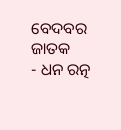ବେଦବର ଜାତକ
- ଧନ ରତ୍ନ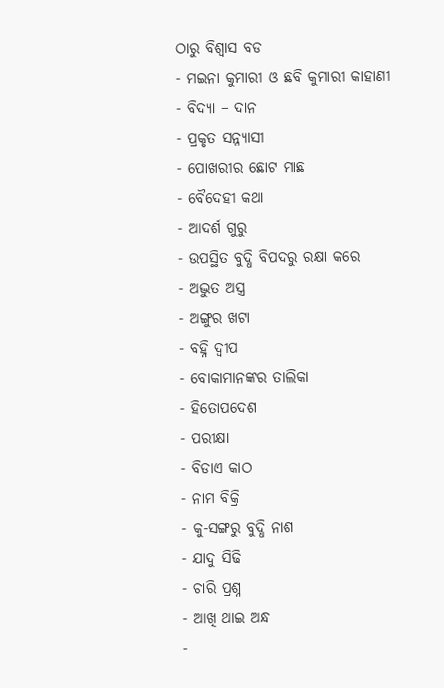ଠାରୁ ବିଶ୍ୱାସ ବଡ
- ମଇନା କୁମାରୀ ଓ ଛବି କୁମାରୀ କାହାଣୀ
- ବିଦ୍ୟା – ଦାନ
- ପ୍ରକୃତ ସନ୍ନ୍ୟାସୀ
- ପୋଖରୀର ଛୋଟ ମାଛ
- ବୈଦେହୀ କଥା
- ଆଦର୍ଶ ଗୁରୁ
- ଉପସ୍ଥିତ ବୁଦ୍ଧି ବିପଦରୁ ରକ୍ଷା କରେ
- ଅଦ୍ଭୁତ ଅସ୍ତ୍ର
- ଅଙ୍ଗୁର ଖଟା
- ବହ୍ନି ଦ୍ୱୀପ
- ବୋକାମାନଙ୍କର ତାଲିକା
- ହିତୋପଦେଶ
- ପରୀକ୍ଷା
- ବିଡାଏ କାଠ
- ନାମ ବିକ୍ରି
- କୁ-ସଙ୍ଗରୁ ବୁଦ୍ଧି ନାଶ
- ଯାଦୁ ସିଢି
- ଚାରି ପ୍ରଶ୍ନ
- ଆଖି ଥାଇ ଅନ୍ଧ
-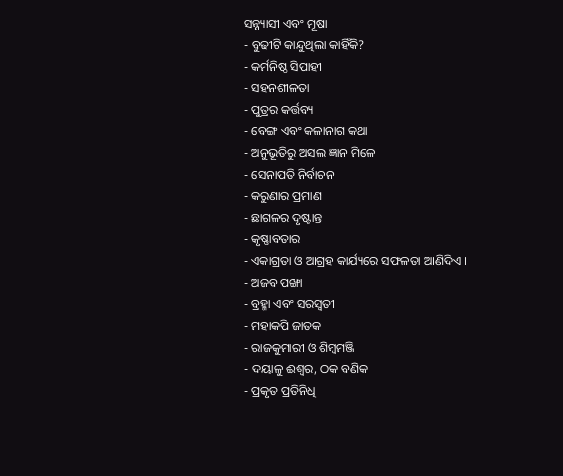ସନ୍ନ୍ୟାସୀ ଏବଂ ମୂଷା
- ବୁଢୀଟି କାନ୍ଦୁଥିଲା କାହିଁକି?
- କର୍ମନିଷ୍ଠ ସିପାହୀ
- ସହନଶୀଳତା
- ପୁତ୍ରର କର୍ତ୍ତବ୍ୟ
- ବେଙ୍ଗ ଏବଂ କଳାନାଗ କଥା
- ଅନୁଭୂତିରୁ ଅସଲ ଜ୍ଞାନ ମିଳେ
- ସେନାପତି ନିର୍ବାଚନ
- କରୁଣାର ପ୍ରମାଣ
- ଛାଗଳର ଦୃଷ୍ଟାନ୍ତ
- କୃଷ୍ଣାବତାର
- ଏକାଗ୍ରତା ଓ ଆଗ୍ରହ କାର୍ଯ୍ୟରେ ସଫଳତା ଆଣିଦିଏ ।
- ଅଜବ ପଙ୍ଖା
- ବ୍ରହ୍ମା ଏବଂ ସରସ୍ବତୀ
- ମହାକପି ଜାତକ
- ରାଜକୁମାରୀ ଓ ଶିମ୍ବମଞ୍ଜି
- ଦୟାଳୁ ଈଶ୍ୱର, ଠକ ବଣିକ
- ପ୍ରକୃତ ପ୍ରତିନିଧି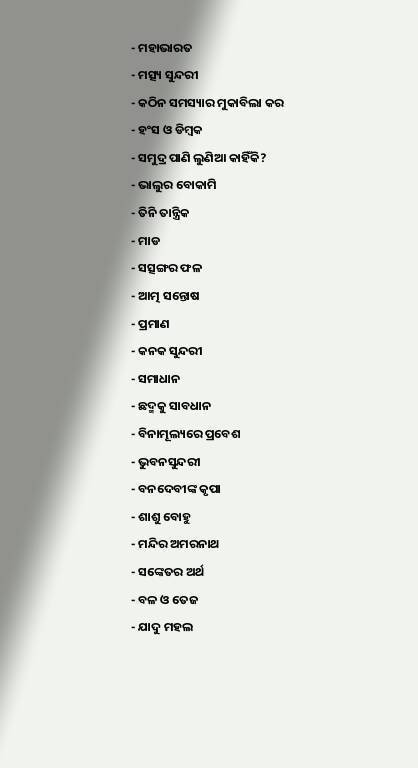- ମହାଭାରତ
- ମତ୍ସ୍ୟ ସୁନ୍ଦରୀ
- କଠିନ ସମସ୍ୟାର ମୁକାବିଲା କର
- ହଂସ ଓ ଡିମ୍ବକ
- ସମୁଦ୍ର ପାଣି ଲୁଣିଆ କାହିଁକି?
- ଭାଲୁର ବୋକାମି
- ତିନି ତାନ୍ତ୍ରିକ
- ମାଡ
- ସତ୍ସଙ୍ଗର ଫଳ
- ଆତ୍ମ ସନ୍ତୋଷ
- ପ୍ରମାଣ
- କନକ ସୁନ୍ଦରୀ
- ସମାଧାନ
- ଛଦ୍ମକୁ ସାବଧାନ
- ବିନାମୂଲ୍ୟରେ ପ୍ରବେଶ
- ଭୁବନସୁନ୍ଦରୀ
- ବନଦେବୀଙ୍କ କୃପା
- ଶାଶୁ ବୋହୁ
- ମନ୍ଦିର ଅମରନାଥ
- ସଙ୍କେତର ଅର୍ଥ
- ବଳ ଓ ତେଜ
- ଯାଦୁ ମହଲ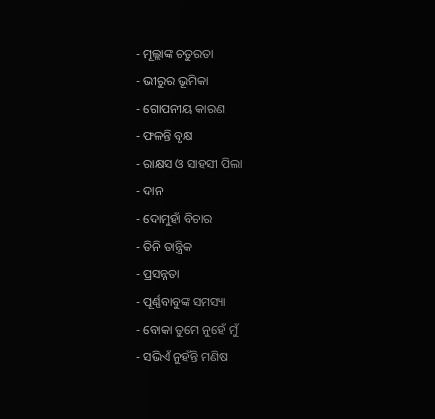- ମୂଲ୍ଲାଙ୍କ ଚତୁରତା
- ଭୀରୁର ଭୂମିକା
- ଗୋପନୀୟ କାରଣ
- ଫଳନ୍ତି ବୃକ୍ଷ
- ରାକ୍ଷସ ଓ ସାହସୀ ପିଲା
- ଦାନ
- ଦୋମୁହାଁ ବିଚାର
- ତିନି ତାନ୍ତ୍ରିକ
- ପ୍ରସନ୍ନତା
- ପୂର୍ଣ୍ଣବାବୁଙ୍କ ସମସ୍ୟା
- ବୋକା ତୁମେ ନୁହେଁ ମୁଁ
- ସଭିଏଁ ନୁହଁନ୍ତି ମଣିଷ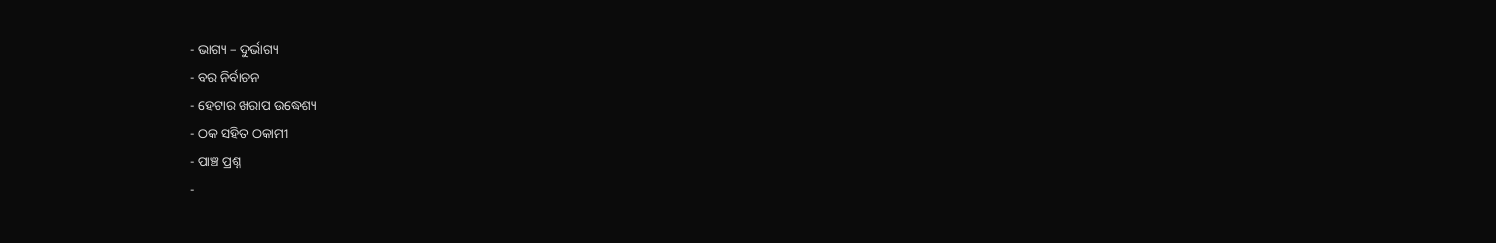- ଭାଗ୍ୟ – ଦୁର୍ଭାଗ୍ୟ
- ବର ନିର୍ବାଚନ
- ହେଟାର ଖରାପ ଉଦ୍ଧେଶ୍ୟ
- ଠକ ସହିତ ଠକାମୀ
- ପାଞ୍ଚ ପ୍ରଶ୍ନ
-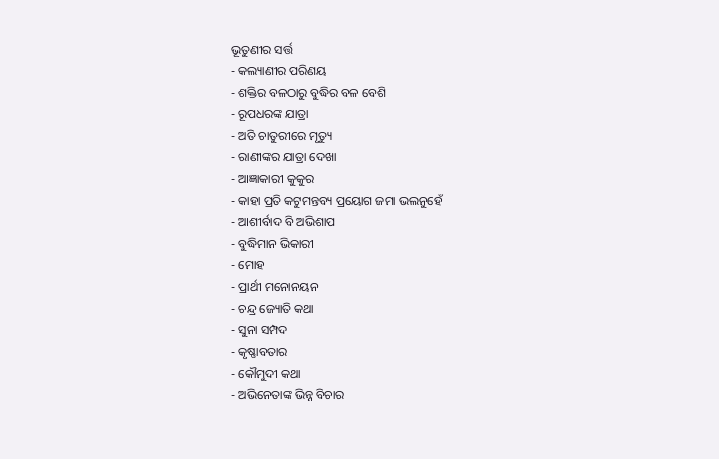ଭୂତୁଣୀର ସର୍ତ୍ତ
- କଲ୍ୟାଣୀର ପରିଣୟ
- ଶକ୍ତିର ବଳଠାରୁ ବୁଦ୍ଧିର ବଳ ବେଶି
- ରୂପଧରଙ୍କ ଯାତ୍ରା
- ଅତି ଚାତୁରୀରେ ମୃତ୍ୟୁ
- ରାଣୀଙ୍କର ଯାତ୍ରା ଦେଖା
- ଆଜ୍ଞାକାରୀ କୁକୁର
- କାହା ପ୍ରତି କଟୁମନ୍ତବ୍ୟ ପ୍ରୟୋଗ ଜମା ଭଲନୁହେଁ
- ଆଶୀର୍ବାଦ ବି ଅଭିଶାପ
- ବୁଦ୍ଧିମାନ ଭିକାରୀ
- ମୋହ
- ପ୍ରାର୍ଥୀ ମନୋନୟନ
- ଚନ୍ଦ୍ର ଜ୍ୟୋତି କଥା
- ସୁନା ସମ୍ପଦ
- କୃଷ୍ଣାବତାର
- କୌମୁଦୀ କଥା
- ଅଭିନେତାଙ୍କ ଭିନ୍ନ ବିଚାର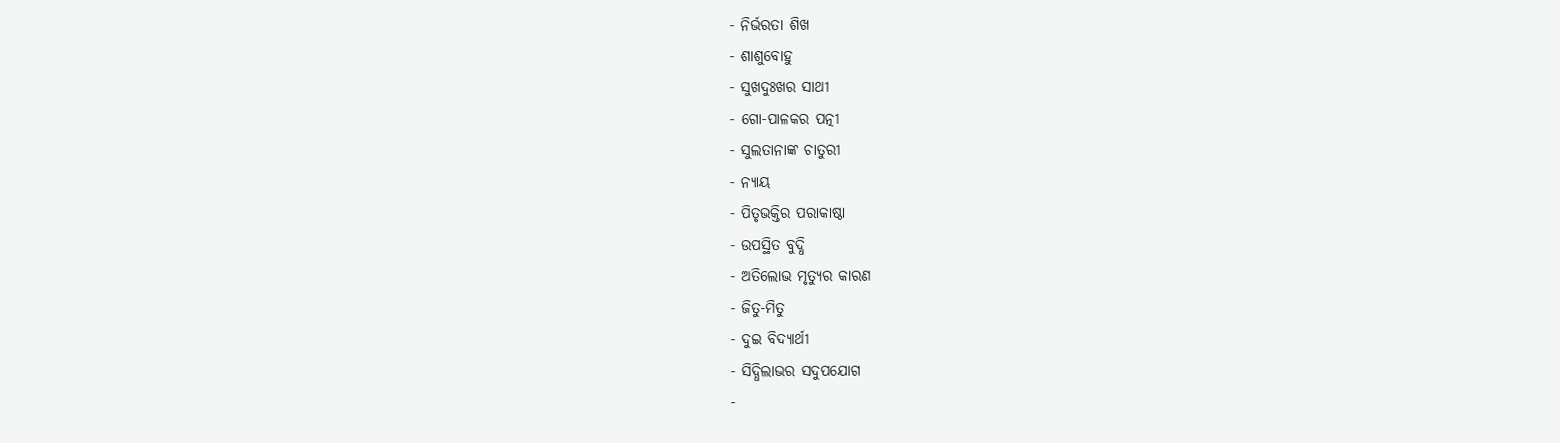- ନିର୍ଭରତା ଶିଖ
- ଶାଶୁବୋହୁ
- ସୁଖଦୁଃଖର ସାଥୀ
- ଗୋ-ପାଳକର ପତ୍ନୀ
- ସୁଲତାନାଙ୍କ ଚାତୁରୀ
- ନ୍ୟାୟ
- ପିତୃଭକ୍ତିର ପରାକାଷ୍ଠା
- ଉପସ୍ଥିତ ବୁଦ୍ଧି
- ଅତିଲୋଭ ମୃତ୍ୟୁର କାରଣ
- ଜିତୁ-ମିତୁ
- ଦୁଇ ବିଦ୍ୟାର୍ଥୀ
- ସିଦ୍ଧିଲାଭର ସଦୁପଯୋଗ
-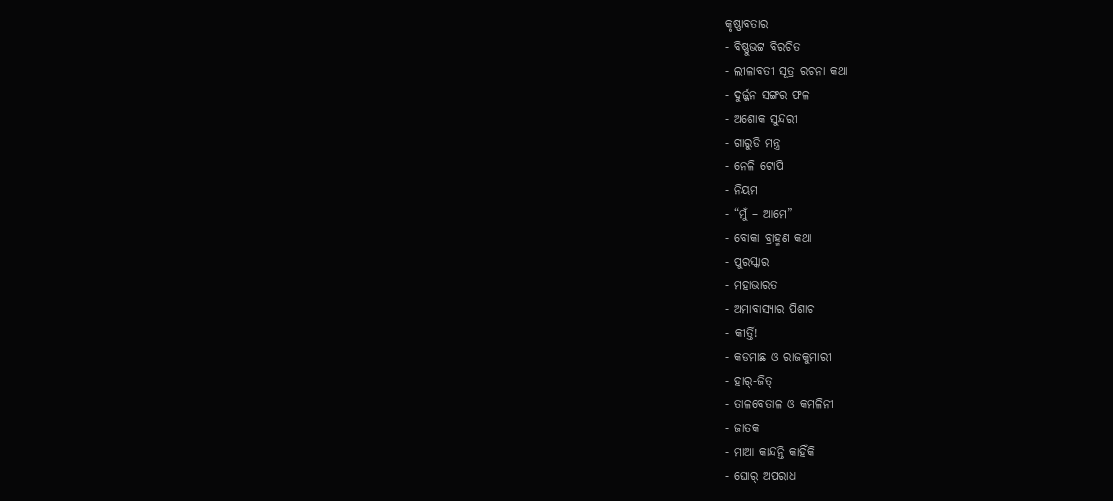କୃଷ୍ଣାବତାର
- ବିଷ୍ଣୁଭଟ୍ଟ ବିରଚିତ
- ଲୀଳାବତୀ ସୂତ୍ର ରଚନା କଥା
- ଦୁର୍ଜ୍ଜନ ସଙ୍ଗର ଫଳ
- ଅଶୋକ ସୁନ୍ଦରୀ
- ଗାରୁଡି ମନ୍ତ୍ର
- ନେଳି ଟୋପି
- ନିୟମ
- “ମୁଁ – ଆମେ”
- ବୋକା ବ୍ରାହ୍ମଣ କଥା
- ପୁରସ୍କାର
- ମହାଭାରତ
- ଅମାବାସ୍ୟାର ପିଶାଚ
- କୀର୍ତ୍ତି!
- କଡମାଛ ଓ ରାଜକୁମାରୀ
- ହାର୍-ଜିତ୍
- ତାଳବେତାଳ ଓ କମଳିନୀ
- ଜାତକ
- ମାଆ କାନ୍ଦନ୍ତି କାହିଁକି
- ଘୋର୍ ଅପରାଧ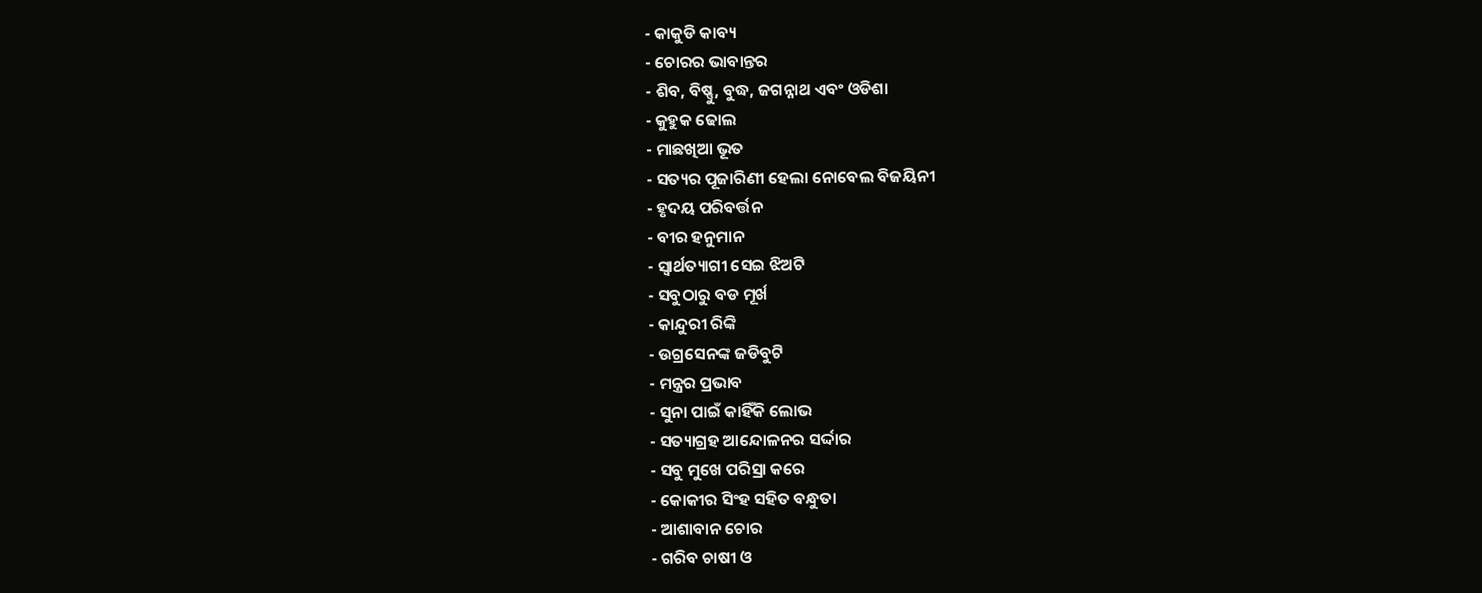- କାକୁଡି କାବ୍ୟ
- ଚୋରର ଭାବାନ୍ତର
- ଶିବ, ବିଷ୍ଣୁ, ବୁଦ୍ଧ, ଜଗନ୍ନାଥ ଏବଂ ଓଡିଶା
- କୁହୁକ ଢୋଲ
- ମାଛଖିଆ ଭୂତ
- ସତ୍ୟର ପୂଜାରିଣୀ ହେଲା ନୋବେଲ ବିଜୟିନୀ
- ହୃଦୟ ପରିବର୍ତ୍ତନ
- ବୀର ହନୁମାନ
- ସ୍ୱାର୍ଥତ୍ୟାଗୀ ସେଇ ଝିଅଟି
- ସବୁଠାରୁ ବଡ ମୂର୍ଖ
- କାନ୍ଦୁରୀ ରିଙ୍କି
- ଉଗ୍ରସେନଙ୍କ ଜଡିବୁଟି
- ମନ୍ତ୍ରର ପ୍ରଭାବ
- ସୁନା ପାଇଁ କାହିଁକି ଲୋଭ
- ସତ୍ୟାଗ୍ରହ ଆନ୍ଦୋଳନର ସର୍ଦ୍ଦାର
- ସବୁ ମୁଖେ ପରିସ୍ରା କରେ
- କୋକୀର ସିଂହ ସହିତ ବନ୍ଧୁତା
- ଆଶାବାନ ଚୋର
- ଗରିବ ଚାଷୀ ଓ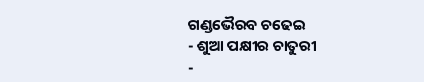ଗଣ୍ଡଭୈରବ ଚଢେଇ
- ଶୁଆ ପକ୍ଷୀର ଚାତୁରୀ
-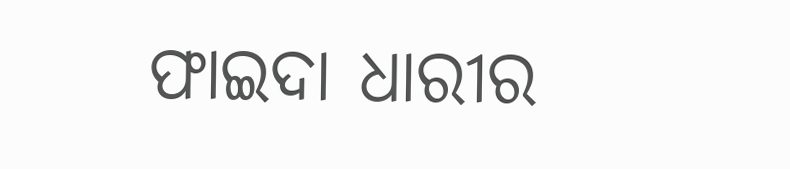ଫାଇଦା ଧାରୀର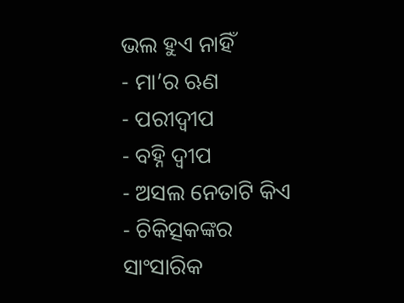ଭଲ ହୁଏ ନାହିଁ
- ମା’ର ଋଣ
- ପରୀଦ୍ୱୀପ
- ବହ୍ନି ଦ୍ୱୀପ
- ଅସଲ ନେତାଟି କିଏ
- ଚିକିତ୍ସକଙ୍କର ସାଂସାରିକ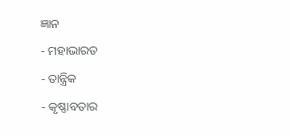ଜ୍ଞାନ
- ମହାଭାରତ
- ତାନ୍ତ୍ରିକ
- କୃଷ୍ଣାବତାର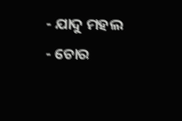- ଯାଦୁ ମହଲ
- ଚୋର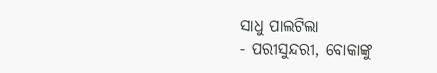ସାଧୁ ପାଲଟିଲା
- ପରୀସୁନ୍ଦରୀ, ବୋକାଙ୍କୁ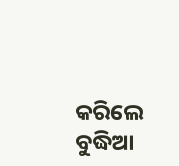କରିଲେ ବୁଦ୍ଧିଆ